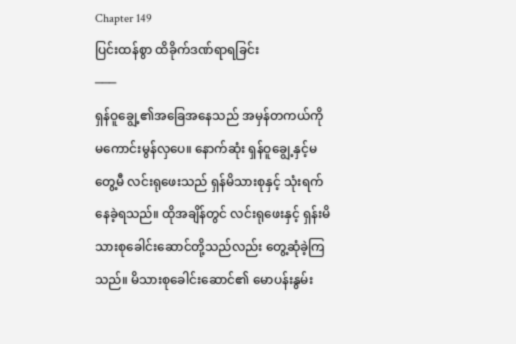Chapter 149
ပြင်းထန်စွာ ထိခိုက်ဒဏ်ရာရခြင်း
───
ရှန်ဝူချွေ့၏အခြေအနေသည် အမှန်တကယ်ကို မကောင်းမွန်လှပေ။ နောက်ဆုံး ရှန်ဝူချွေ့နှင့်မတွေ့မီ လင်းရုဖေးသည် ရှန်မိသားစုနှင့် သုံးရက်နေခဲ့ရသည်။ ထိုအချိန်တွင် လင်းရုဖေးနှင့် ရှန်းမိသားစုခေါင်းဆောင်တို့သည်လည်း တွေ့ဆုံခဲ့ကြသည်။ မိသားစုခေါင်းဆောင်၏ မောပန်းနွမ်း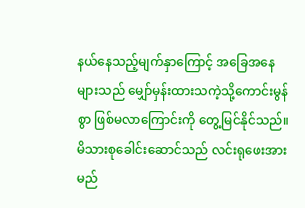နယ်နေသည့်မျက်နှာကြောင့် အခြေအနေများသည် မျှော်မှန်းထားသကဲ့သို့ကောင်းမွန်စွာ ဖြစ်မလာကြောင်းကို တွေ့မြင်နိုင်သည်။
မိသားစုခေါင်းဆောင်သည် လင်းရုဖေးအား မည်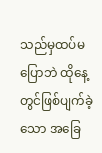သည်မှထပ်မပြောဘဲ ထိုနေ့တွင်ဖြစ်ပျက်ခဲ့သော အခြေ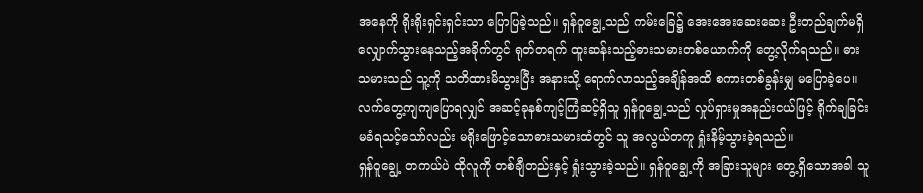အနေကို ရိုးရိုးရှင်းရှင်းသာ ပြောပြခဲ့သည်။ ရှန်ဝူချွေ့သည် ကမ်းခြေ၌ အေးအေးဆေးဆေး ဦးတည်ချက်မရှိလျှောက်သွားနေသည့်အခိုက်တွင် ရုတ်တရက် ထူးဆန်းသည့်ဓားသမားတစ်ယောက်ကို တွေ့လိုက်ရသည်။ ဓားသမားသည် သူ့ကို သတိထားမိသွားပြီး အနားသို့ ရောက်လာသည့်အချိန်အထိ စကားတစ်ခွန်းမျှ မပြောခဲ့ပေ။ လက်တွေ့ကျကျပြောရလျှင် အဆင့်ခုနစ်ကျင့်ကြံဆင့်ရှိသူ ရှန်ဝူချွေ့သည် လှုပ်ရှားမှုအနည်းငယ်ဖြင့် ရိုက်ချခြင်းမခံရသင့်သော်လည်း မရိုးဖြောင့်သောဓားသမားထံတွင် သူ အလွယ်တကူ ရှုံးနိမ့်သွားခဲ့ရသည်။
ရှန်ဝူချွေ့ တကယ်ပဲ ထိုလူကို တစ်ချီတည်းနှင့် ရှုံးသွားခဲ့သည်။ ရှန်ဝူချွေ့ကို အခြားသူများ တွေ့ရှိသောအခါ သူ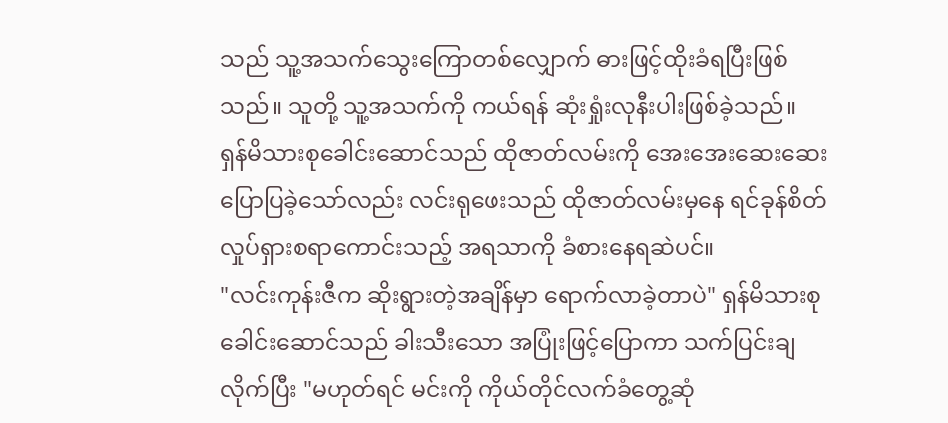သည် သူ့အသက်သွေးကြောတစ်လျှောက် ဓားဖြင့်ထိုးခံရပြီးဖြစ်သည်။ သူတို့ သူ့အသက်ကို ကယ်ရန် ဆုံးရှုံးလုနီးပါးဖြစ်ခဲ့သည်။
ရှန်မိသားစုခေါင်းဆောင်သည် ထိုဇာတ်လမ်းကို အေးအေးဆေးဆေး ပြောပြခဲ့သော်လည်း လင်းရုဖေးသည် ထိုဇာတ်လမ်းမှနေ ရင်ခုန်စိတ်လှုပ်ရှားစရာကောင်းသည့် အရသာကို ခံစားနေရဆဲပင်။
"လင်းကုန်းဇီက ဆိုးရွားတဲ့အချိန်မှာ ရောက်လာခဲ့တာပဲ" ရှန်မိသားစုခေါင်းဆောင်သည် ခါးသီးသော အပြုံးဖြင့်ပြောကာ သက်ပြင်းချလိုက်ပြီး "မဟုတ်ရင် မင်းကို ကိုယ်တိုင်လက်ခံတွေ့ဆုံ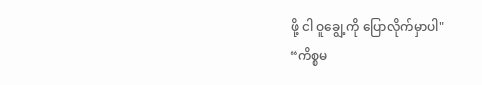ဖို့ ငါ ဝူချွေ့ကို ပြောလိုက်မှာပါ"
“ကိစ္စမ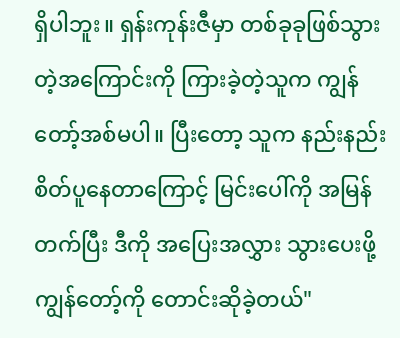ရှိပါဘူး။ ရှန်းကုန်းဇီမှာ တစ်ခုခုဖြစ်သွားတဲ့အကြောင်းကို ကြားခဲ့တဲ့သူက ကျွန်တော့်အစ်မပါ။ ပြီးတော့ သူက နည်းနည်း စိတ်ပူနေတာကြောင့် မြင်းပေါ်ကို အမြန်တက်ပြီး ဒီကို အပြေးအလွှား သွားပေးဖို့ ကျွန်တော့်ကို တောင်းဆိုခဲ့တယ်"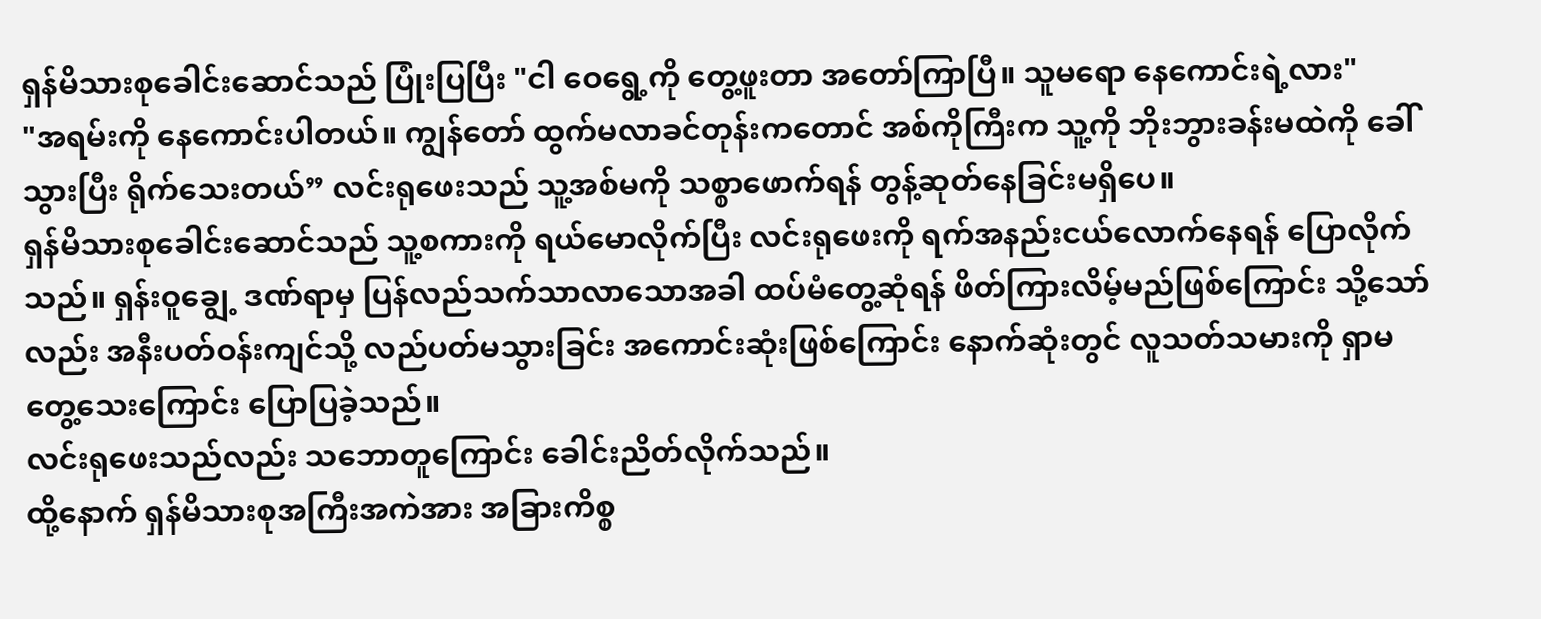ရှန်မိသားစုခေါင်းဆောင်သည် ပြုံးပြပြီး "ငါ ဝေရွေ့ကို တွေ့ဖူးတာ အတော်ကြာပြီ။ သူမရော နေကောင်းရဲ့လား"
"အရမ်းကို နေကောင်းပါတယ်။ ကျွန်တော် ထွက်မလာခင်တုန်းကတောင် အစ်ကိုကြီးက သူ့ကို ဘိုးဘွားခန်းမထဲကို ခေါ်သွားပြီး ရိုက်သေးတယ်” လင်းရုဖေးသည် သူ့အစ်မကို သစ္စာဖောက်ရန် တွန့်ဆုတ်နေခြင်းမရှိပေ။
ရှန်မိသားစုခေါင်းဆောင်သည် သူ့စကားကို ရယ်မောလိုက်ပြီး လင်းရုဖေးကို ရက်အနည်းငယ်လောက်နေရန် ပြောလိုက်သည်။ ရှန်းဝူချွေ့ ဒဏ်ရာမှ ပြန်လည်သက်သာလာသောအခါ ထပ်မံတွေ့ဆုံရန် ဖိတ်ကြားလိမ့်မည်ဖြစ်ကြောင်း သို့သော်လည်း အနီးပတ်ဝန်းကျင်သို့ လည်ပတ်မသွားခြင်း အကောင်းဆုံးဖြစ်ကြောင်း နောက်ဆုံးတွင် လူသတ်သမားကို ရှာမတွေ့သေးကြောင်း ပြောပြခဲ့သည်။
လင်းရုဖေးသည်လည်း သဘောတူကြောင်း ခေါင်းညိတ်လိုက်သည်။
ထို့နောက် ရှန်မိသားစုအကြီးအကဲအား အခြားကိစ္စ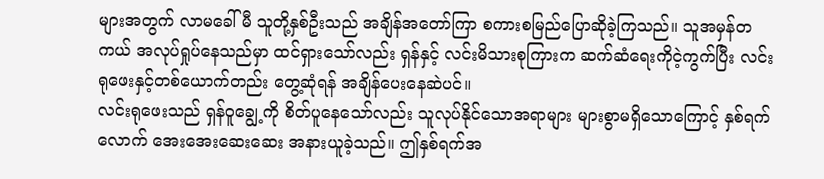များအတွက် လာမခေါ်မီ သူတို့နှစ်ဦးသည် အချိန်အတော်ကြာ စကားစမြည်ပြောဆိုခဲ့ကြသည်။ သူအမှန်တကယ် အလုပ်ရှုပ်နေသည်မှာ ထင်ရှားသော်လည်း ရှန်နှင့် လင်းမိသားစုကြားက ဆက်ဆံရေးကိုငဲ့ကွက်ပြီး လင်းရုဖေးနှင့်တစ်ယောက်တည်း တွေ့ဆုံရန် အချိန်ပေးနေဆဲပင်။
လင်းရုဖေးသည် ရှန်ဝူချွေ့ကို စိတ်ပူနေသော်လည်း သူလုပ်နိုင်သောအရာများ များစွာမရှိသောကြောင့် နှစ်ရက်လောက် အေးအေးဆေးဆေး အနားယူခဲ့သည်။ ဤနှစ်ရက်အ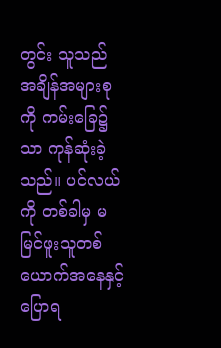တွင်း သူသည် အချိန်အများစုကို ကမ်းခြေ၌သာ ကုန်ဆုံးခဲ့သည်။ ပင်လယ်ကို တစ်ခါမှ မမြင်ဖူးသူတစ်ယောက်အနေနှင့် ပြောရ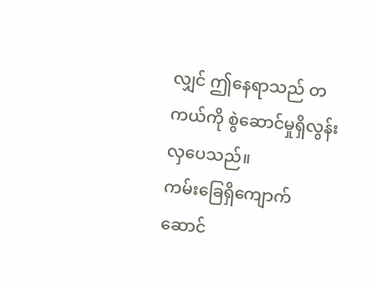လျှင် ဤနေရာသည် တကယ်ကို စွဲဆောင်မှုရှိလွန်းလှပေသည်။
ကမ်းခြေရှိကျောက်ဆောင်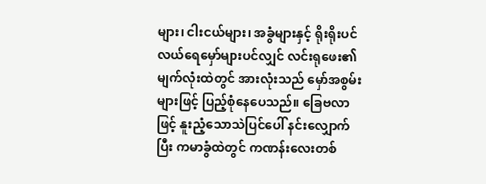များ၊ ငါးငယ်များ၊ အခွံများနှင့် ရိုးရိုးပင်လယ်ရေမှော်များပင်လျှင် လင်းရုဖေး၏မျက်လုံးထဲတွင် အားလုံးသည် မှော်အစွမ်းများဖြင့် ပြည့်စုံနေပေသည်။ ခြေဗလာဖြင့် နူးညံ့သောသဲပြင်ပေါ် နင်းလျှောက်ပြီး ကမာခွံထဲတွင် ကဏန်းလေးတစ်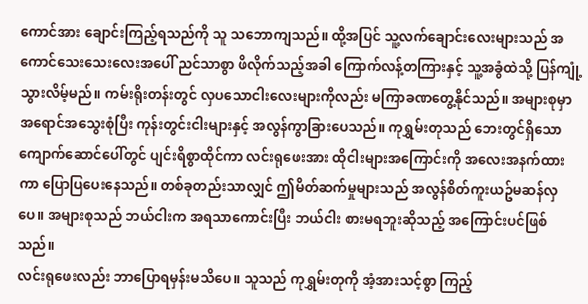ကောင်အား ချောင်းကြည့်ရသည်ကို သူ သဘောကျသည်။ ထို့အပြင် သူ့လက်ချောင်းလေးများသည် အကောင်သေးသေးလေးအပေါ် ညင်သာစွာ ဖိလိုက်သည့်အခါ ကြောက်လန့်တကြားနှင့် သူ့အခွံထဲသို့ ပြန်ကျုံ့သွားလိမ့်မည်။ ကမ်းရိုးတန်းတွင် လှပသောငါးလေးများကိုလည်း မကြာခဏတွေ့နိုင်သည်။ အများစုမှာ အရောင်အသွေးစုံပြီး ကုန်းတွင်းငါးများနှင့် အလွန်ကွာခြားပေသည်။ ကုရွှမ်းတုသည် ဘေးတွင်ရှိသော ကျောက်ဆောင်ပေါ်တွင် ပျင်းရိစွာထိုင်ကာ လင်းရုဖေးအား ထိုငါးများအကြောင်းကို အလေးအနက်ထားကာ ပြောပြပေးနေသည်။ တစ်ခုတည်းသာလျှင် ဤမိတ်ဆက်မှုများသည် အလွန်စိတ်ကူးယဥ်မဆန်လှပေ။ အများစုသည် ဘယ်ငါးက အရသာကောင်းပြီး ဘယ်ငါး စားမရဘူးဆိုသည့် အကြောင်းပင်ဖြစ်သည်။
လင်းရုဖေးလည်း ဘာပြောရမှန်းမသိပေ။ သူသည် ကုရွှမ်းတုကို အံ့အားသင့်စွာ ကြည့်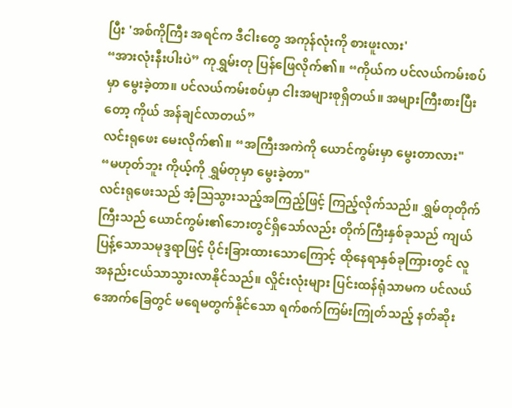ပြီး 'အစ်ကိုကြီး အရင်က ဒီငါးတွေ အကုန်လုံးကို စားဖူးလား'
“အားလုံးနီးပါးပဲ” ကုရွှမ်းတု ပြန်ဖြေလိုက်၏။ “ကိုယ်က ပင်လယ်ကမ်းစပ်မှာ မွေးခဲ့တာ။ ပင်လယ်ကမ်းစပ်မှာ ငါးအများစုရှိတယ်။ အများကြီးစားပြီးတော့ ကိုယ် အန်ချင်လာတယ်”
လင်းရုဖေး မေးလိုက်၏။ “အကြီးအကဲကို ယောင်ကွမ်းမှာ မွေးတာလား"
“မဟုတ်ဘူး ကိုယ့်ကို ရွှမ်တုမှာ မွေးခဲ့တာ"
လင်းရုဖေးသည် အံ့သြသွားသည့်အကြည့်ဖြင့် ကြည့်လိုက်သည်။ ရွှမ်တုတိုက်ကြီးသည် ယောင်ကွမ်း၏ဘေးတွင်ရှိသော်လည်း တိုက်ကြီးနှစ်ခုသည် ကျယ်ပြန့်သောသမုဒ္ဒရာဖြင့် ပိုင်းခြားထားသောကြောင့် ထိုနေရာနှစ်ခုကြားတွင် လူအနည်းငယ်သာသွားလာနိုင်သည်။ လှိုင်းလုံးများ ပြင်းထန်ရုံသာမက ပင်လယ်အောက်ခြေတွင် မရေမတွက်နိုင်သော ရက်စက်ကြမ်းကြုတ်သည့် နတ်ဆိုး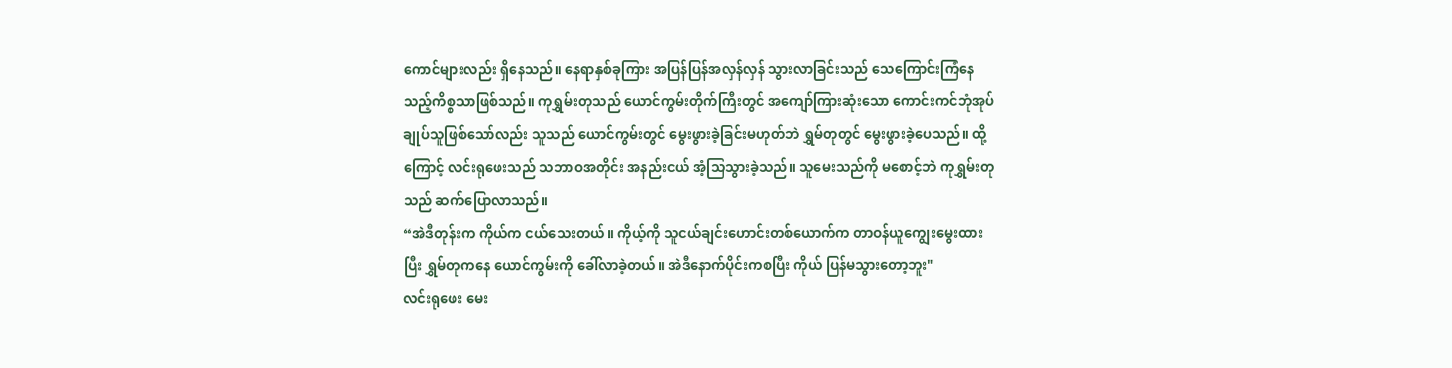ကောင်များလည်း ရှိနေသည်။ နေရာနှစ်ခုကြား အပြန်ပြန်အလှန်လှန် သွားလာခြင်းသည် သေကြောင်းကြံနေသည့်ကိစ္စသာဖြစ်သည်။ ကုရွှမ်းတုသည် ယောင်ကွမ်းတိုက်ကြီးတွင် အကျော်ကြားဆုံးသော ကောင်းကင်ဘုံအုပ်ချုပ်သူဖြစ်သော်လည်း သူသည် ယောင်ကွမ်းတွင် မွေးဖွားခဲ့ခြင်းမဟုတ်ဘဲ ရွှမ်တုတွင် မွေးဖွားခဲ့ပေသည်။ ထို့ကြောင့် လင်းရုဖေးသည် သဘာဝအတိုင်း အနည်းငယ် အံ့သြသွားခဲ့သည်။ သူမေးသည်ကို မစောင့်ဘဲ ကုရွှမ်းတုသည် ဆက်ပြောလာသည်။
“အဲဒီတုန်းက ကိုယ်က ငယ်သေးတယ်။ ကိုယ့်ကို သူငယ်ချင်းဟောင်းတစ်ယောက်က တာဝန်ယူကျွေးမွေးထားပြီး ရွှမ်တုကနေ ယောင်ကွမ်းကို ခေါ်လာခဲ့တယ်။ အဲဒီနောက်ပိုင်းကစပြီး ကိုယ် ပြန်မသွားတော့ဘူး"
လင်းရုဖေး မေး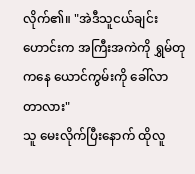လိုက်၏။ "အဲဒီသူငယ်ချင်းဟောင်းက အကြီးအကဲကို ရွှမ်တုကနေ ယောင်ကွမ်းကို ခေါ်လာတာလား"
သူ မေးလိုက်ပြီးနောက် ထိုလူ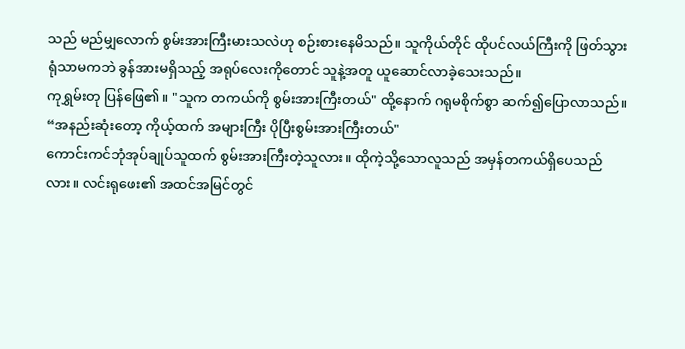သည် မည်မျှလောက် စွမ်းအားကြီးမားသလဲဟု စဉ်းစားနေမိသည်။ သူကိုယ်တိုင် ထိုပင်လယ်ကြီးကို ဖြတ်သွားရုံသာမကဘဲ ခွန်အားမရှိသည့် အရုပ်လေးကိုတောင် သူနဲ့အတူ ယူဆောင်လာခဲ့သေးသည်။
ကုရွှမ်းတု ပြန်ဖြေ၏။ "သူက တကယ်ကို စွမ်းအားကြီးတယ်" ထို့နောက် ဂရုမစိုက်စွာ ဆက်၍ပြောလာသည်။ “အနည်းဆုံးတော့ ကိုယ့်ထက် အများကြီး ပိုပြီးစွမ်းအားကြီးတယ်"
ကောင်းကင်ဘုံအုပ်ချုပ်သူထက် စွမ်းအားကြီးတဲ့သူလား။ ထိုကဲ့သို့သောလူသည် အမှန်တကယ်ရှိပေသည်လား။ လင်းရုဖေး၏ အထင်အမြင်တွင်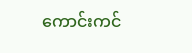ကောင်းကင်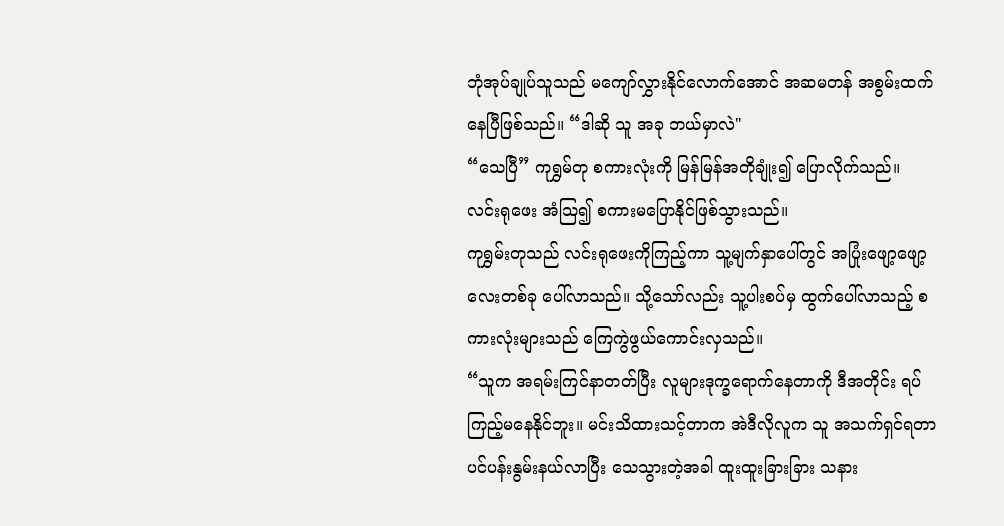ဘုံအုပ်ချုပ်သူသည် မကျော်လွှားနိုင်လောက်အောင် အဆမတန် အစွမ်းထက်နေပြီဖြစ်သည်။ “ဒါဆို သူ အခု ဘယ်မှာလဲ"
“သေပြီ” ကုရွှမ်တု စကားလုံးကို မြန်မြန်အတိုချုံး၍ ပြောလိုက်သည်။
လင်းရုဖေး အံသြ၍ စကားမပြောနိုင်ဖြစ်သွားသည်။
ကုရွှမ်းတုသည် လင်းရုဖေးကိုကြည့်ကာ သူ့မျက်နှာပေါ်တွင် အပြုံးဖျော့ဖျော့လေးတစ်ခု ပေါ်လာသည်။ သို့သော်လည်း သူ့ပါးစပ်မှ ထွက်ပေါ်လာသည့် စကားလုံးများသည် ကြေကွဲဖွယ်ကောင်းလှသည်။
“သူက အရမ်းကြင်နာတတ်ပြီး လူများဒုက္ခရောက်နေတာကို ဒီအတိုင်း ရပ်ကြည့်မနေနိုင်ဘူး။ မင်းသိထားသင့်တာက အဲဒီလိုလူက သူ အသက်ရှင်ရတာ ပင်ပန်းနွမ်းနယ်လာပြီး သေသွားတဲ့အခါ ထူးထူးခြားခြား သနား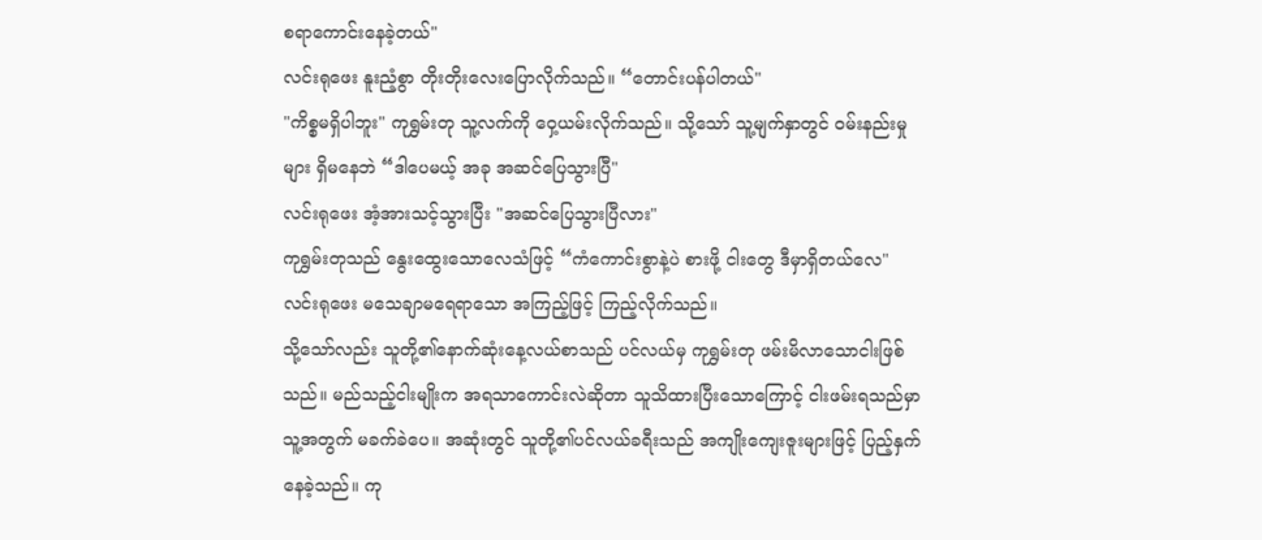စရာကောင်းနေခဲ့တယ်"
လင်းရုဖေး နူးညံ့စွာ တိုးတိုးလေးပြောလိုက်သည်။ “တောင်းပန်ပါတယ်"
"ကိစ္စမရှိပါဘူး" ကုရွှမ်းတု သူ့လက်ကို ဝှေ့ယမ်းလိုက်သည်။ သို့သော် သူ့မျက်နှာတွင် ဝမ်းနည်းမှုများ ရှိမနေဘဲ “ဒါပေမယ့် အခု အဆင်ပြေသွားပြီ"
လင်းရုဖေး အံ့အားသင့်သွားပြီး "အဆင်ပြေသွားပြီလား"
ကုရွှမ်းတုသည် နွေးထွေးသောလေသံဖြင့် “ကံကောင်းစွာနဲ့ပဲ စားဖို့ ငါးတွေ ဒီမှာရှိတယ်လေ"
လင်းရုဖေး မသေချာမရေရာသော အကြည့်ဖြင့် ကြည့်လိုက်သည်။
သို့သော်လည်း သူတို့၏နောက်ဆုံးနေ့လယ်စာသည် ပင်လယ်မှ ကုရွှမ်းတု ဖမ်းမိလာသောငါးဖြစ်သည်။ မည်သည့်ငါးမျိုးက အရသာကောင်းလဲဆိုတာ သူသိထားပြီးသောကြောင့် ငါးဖမ်းရသည်မှာ သူ့အတွက် မခက်ခဲပေ။ အဆုံးတွင် သူတို့၏ပင်လယ်ခရီးသည် အကျိုးကျေးဇူးများဖြင့် ပြည့်နှက်နေခဲ့သည်။ ကု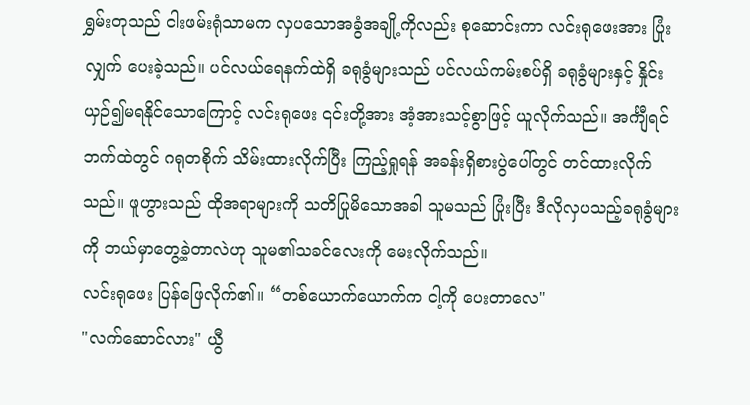ရွှမ်းတုသည် ငါးဖမ်းရုံသာမက လှပသောအခွံအချို့ကိုလည်း စုဆောင်းကာ လင်းရုဖေးအား ပြုံးလျှက် ပေးခဲ့သည်။ ပင်လယ်ရေနက်ထဲရှိ ခရုခွံများသည် ပင်လယ်ကမ်းစပ်ရှိ ခရုခွံများနှင့် နှိုင်းယှဉ်၍မရနိုင်သောကြောင့် လင်းရုဖေး ၎င်းတို့အား အံ့အားသင့်စွာဖြင့် ယူလိုက်သည်။ အင်္ကျီရင်ဘက်ထဲတွင် ဂရုတစိုက် သိမ်းထားလိုက်ပြီး ကြည့်ရှုရန် အခန်းရှိစားပွဲပေါ်တွင် တင်ထားလိုက်သည်။ ဖူဟွားသည် ထိုအရာများကို သတိပြုမိသောအခါ သူမသည် ပြုံးပြီး ဒီလိုလှပသည့်ခရုခွံများကို ဘယ်မှာတွေ့ခဲ့တာလဲဟု သူမ၏သခင်လေးကို မေးလိုက်သည်။
လင်းရုဖေး ပြန်ဖြေလိုက်၏။ “တစ်ယောက်ယောက်က ငါ့ကို ပေးတာလေ"
"လက်ဆောင်လား" ယွီ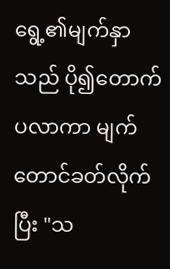ရွေ့၏မျက်နှာသည် ပို၍တောက်ပလာကာ မျက်တောင်ခတ်လိုက်ပြီး "သ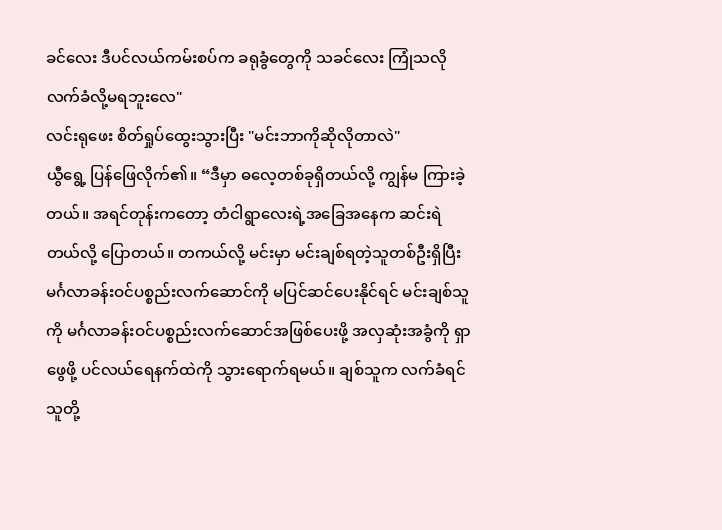ခင်လေး ဒီပင်လယ်ကမ်းစပ်က ခရုခွံတွေကို သခင်လေး ကြုံသလိုလက်ခံလို့မရဘူးလေ"
လင်းရုဖေး စိတ်ရှုပ်ထွေးသွားပြီး "မင်းဘာကိုဆိုလိုတာလဲ"
ယွီရွေ့ ပြန်ဖြေလိုက်၏။ “ဒီမှာ ဓလေ့တစ်ခုရှိတယ်လို့ ကျွန်မ ကြားခဲ့တယ်။ အရင်တုန်းကတော့ တံငါရွာလေးရဲ့အခြေအနေက ဆင်းရဲတယ်လို့ ပြောတယ်။ တကယ်လို့ မင်းမှာ မင်းချစ်ရတဲ့သူတစ်ဦးရှိပြီး မင်္ဂလာခန်းဝင်ပစ္စည်းလက်ဆောင်ကို မပြင်ဆင်ပေးနိုင်ရင် မင်းချစ်သူကို မင်္ဂလာခန်းဝင်ပစ္စည်းလက်ဆောင်အဖြစ်ပေးဖို့ အလှဆုံးအခွံကို ရှာဖွေဖို့ ပင်လယ်ရေနက်ထဲကို သွားရောက်ရမယ်။ ချစ်သူက လက်ခံရင် သူတို့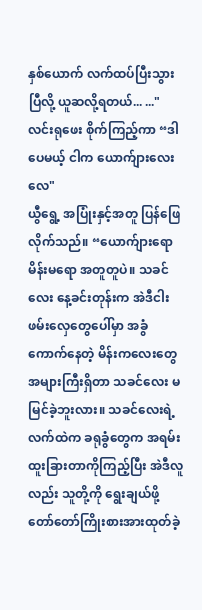နှစ်ယောက် လက်ထပ်ပြီးသွားပြီလို့ ယူဆလို့ရတယ်... ..."
လင်းရုဖေး စိုက်ကြည့်ကာ “ဒါပေမယ့် ငါက ယောက်ျားလေးလေ"
ယွီရွေ့ အပြုံးနှင့်အတူ ပြန်ဖြေလိုက်သည်။ “ယောက်ျားရော မိန်းမရော အတူတူပဲ။ သခင်လေး နေ့ခင်းတုန်းက အဲဒီငါးဖမ်းလှေတွေပေါ်မှာ အခွံကောက်နေတဲ့ မိန်းကလေးတွေ အများကြီးရှိတာ သခင်လေး မမြင်ခဲ့ဘူးလား။ သခင်လေးရဲ့လက်ထဲက ခရုခွံတွေက အရမ်းထူးခြားတာကိုကြည့်ပြီး အဲဒီလူလည်း သူတို့ကို ရွေးချယ်ဖို့ တော်တော်ကြိုးစားအားထုတ်ခဲ့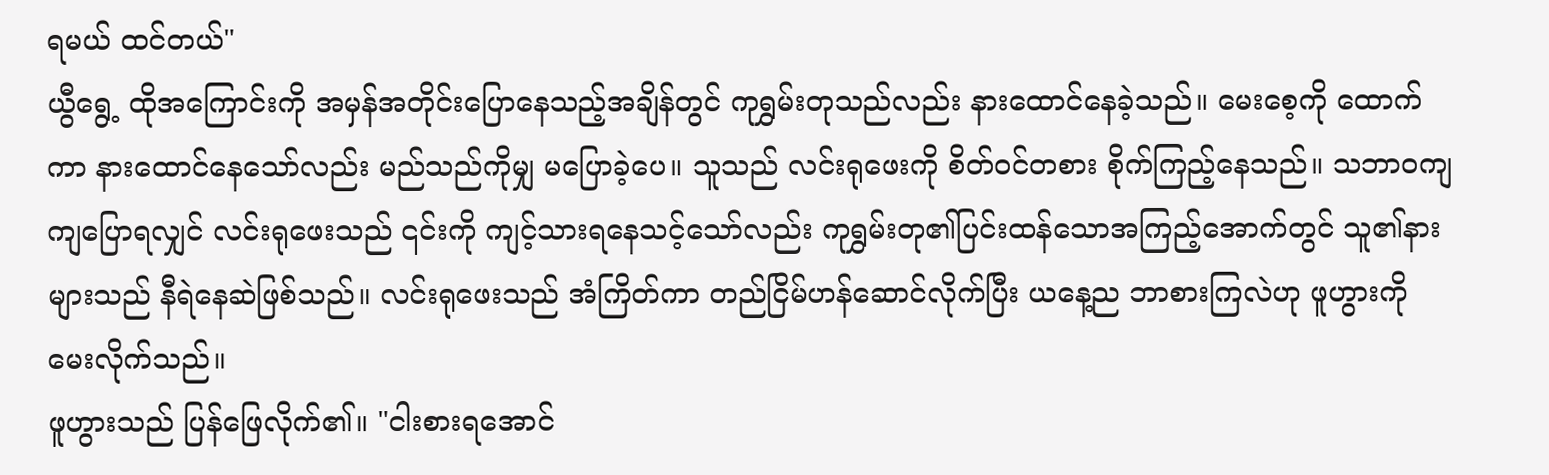ရမယ် ထင်တယ်"
ယွီရွေ့ ထိုအကြောင်းကို အမှန်အတိုင်းပြောနေသည့်အချိန်တွင် ကုရွှမ်းတုသည်လည်း နားထောင်နေခဲ့သည်။ မေးစေ့ကို ထောက်ကာ နားထောင်နေသော်လည်း မည်သည်ကိုမျှ မပြောခဲ့ပေ။ သူသည် လင်းရုဖေးကို စိတ်ဝင်တစား စိုက်ကြည့်နေသည်။ သဘာဝကျကျပြောရလျှင် လင်းရုဖေးသည် ၎င်းကို ကျင့်သားရနေသင့်သော်လည်း ကုရွှမ်းတု၏ပြင်းထန်သောအကြည့်အောက်တွင် သူ၏နားများသည် နီရဲနေဆဲဖြစ်သည်။ လင်းရုဖေးသည် အံကြိတ်ကာ တည်ငြိမ်ဟန်ဆောင်လိုက်ပြီး ယနေ့ည ဘာစားကြလဲဟု ဖူဟွားကို မေးလိုက်သည်။
ဖူဟွားသည် ပြန်ဖြေလိုက်၏။ "ငါးစားရအောင်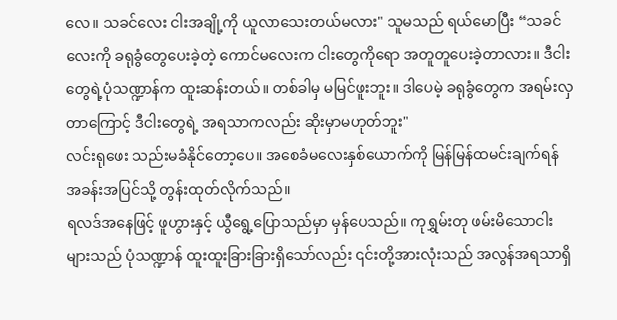လေ။ သခင်လေး ငါးအချို့ကို ယူလာသေးတယ်မလား" သူမသည် ရယ်မောပြီး “သခင်လေးကို ခရုခွံတွေပေးခဲ့တဲ့ ကောင်မလေးက ငါးတွေကိုရော အတူတူပေးခဲ့တာလား။ ဒီငါးတွေရဲ့ပုံသဏ္ဍာန်က ထူးဆန်းတယ်။ တစ်ခါမှ မမြင်ဖူးဘူး။ ဒါပေမဲ့ ခရုခွံတွေက အရမ်းလှတာကြောင့် ဒီငါးတွေရဲ့ အရသာကလည်း ဆိုးမှာမဟုတ်ဘူး"
လင်းရုဖေး သည်းမခံနိုင်တော့ပေ။ အစေခံမလေးနှစ်ယောက်ကို မြန်မြန်ထမင်းချက်ရန် အခန်းအပြင်သို့ တွန်းထုတ်လိုက်သည်။
ရလဒ်အနေဖြင့် ဖူဟွားနှင့် ယွီရွေ့ပြောသည်မှာ မှန်ပေသည်။ ကုရွှမ်းတု ဖမ်းမိသောငါးများသည် ပုံသဏ္ဍာန် ထူးထူးခြားခြားရှိသော်လည်း ၎င်းတို့အားလုံးသည် အလွန်အရသာရှိ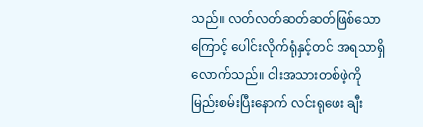သည်။ လတ်လတ်ဆတ်ဆတ်ဖြစ်သောကြောင့် ပေါင်းလိုက်ရုံနှင့်တင် အရသာရှိလောက်သည်။ ငါးအသားတစ်ဖဲ့ကို မြည်းစမ်းပြီးနောက် လင်းရုဖေး ချီး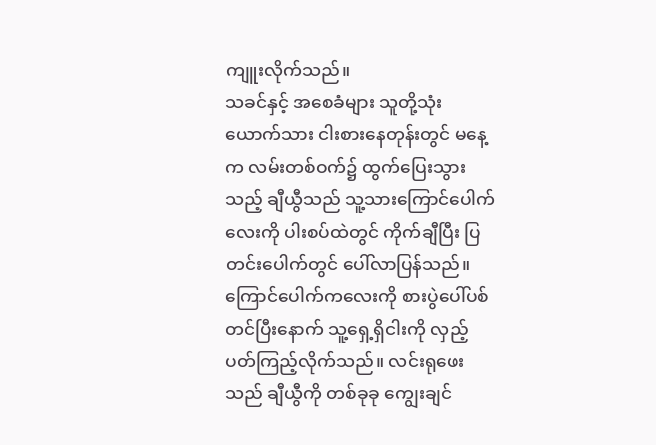ကျူးလိုက်သည်။
သခင်နှင့် အစေခံများ သူတို့သုံးယောက်သား ငါးစားနေတုန်းတွင် မနေ့က လမ်းတစ်ဝက်၌ ထွက်ပြေးသွားသည့် ချီယွီသည် သူ့သားကြောင်ပေါက်လေးကို ပါးစပ်ထဲတွင် ကိုက်ချီပြီး ပြတင်းပေါက်တွင် ပေါ်လာပြန်သည်။
ကြောင်ပေါက်ကလေးကို စားပွဲပေါ်ပစ်တင်ပြီးနောက် သူ့ရှေ့ရှိငါးကို လှည့်ပတ်ကြည့်လိုက်သည်။ လင်းရုဖေးသည် ချီယွီကို တစ်ခုခု ကျွေးချင်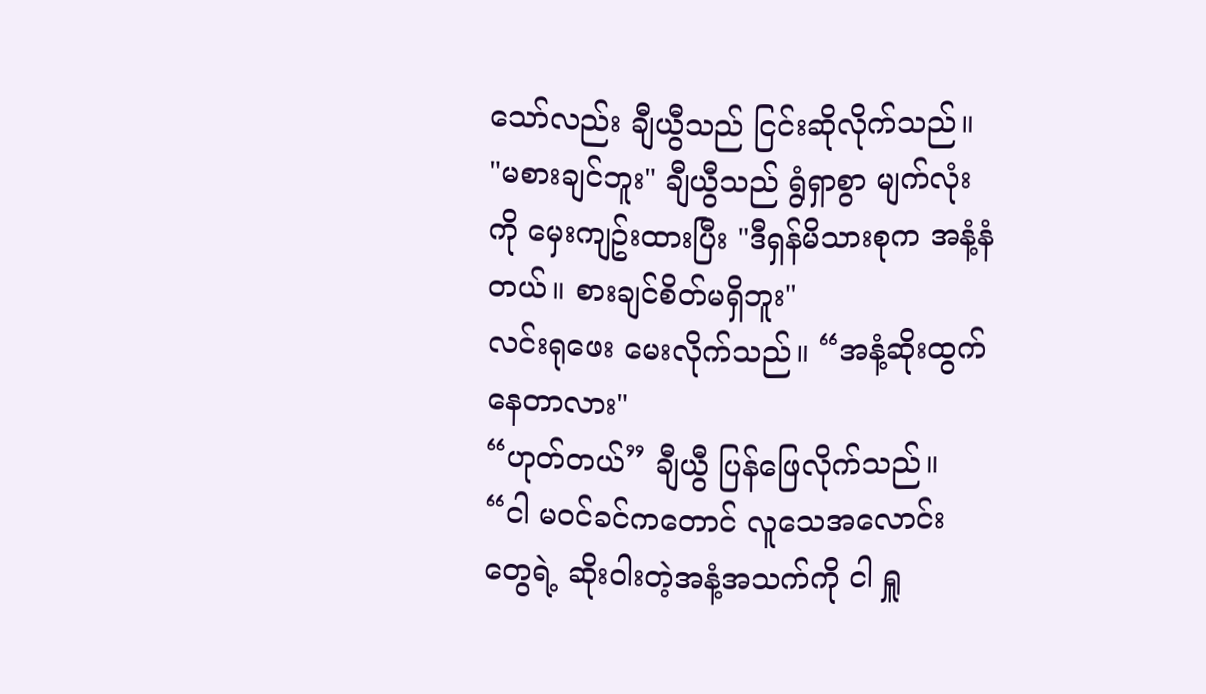သော်လည်း ချီယွီသည် ငြင်းဆိုလိုက်သည်။
"မစားချင်ဘူး" ချီယွီသည် ရွံရှာစွာ မျက်လုံးကို မှေးကျဥ်းထားပြီး "ဒီရှန်မိသားစုက အနံ့နံတယ်။ စားချင်စိတ်မရှိဘူး"
လင်းရုဖေး မေးလိုက်သည်။ “အနံ့ဆိုးထွက်နေတာလား"
“ဟုတ်တယ်” ချီယွီ ပြန်ဖြေလိုက်သည်။ “ငါ မဝင်ခင်ကတောင် လူသေအလောင်းတွေရဲ့ ဆိုးဝါးတဲ့အနံ့အသက်ကို ငါ ရှူ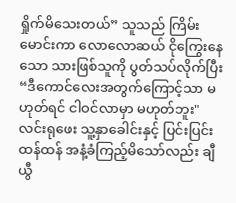ရှိုက်မိသေးတယ်” သူသည် ကြိမ်းမောင်းကာ လောလောဆယ် ငိုကြွေးနေသော သားဖြစ်သူကို ပွတ်သပ်လိုက်ပြီး “ဒီကောင်လေးအတွက်ကြောင့်သာ မဟုတ်ရင် ငါဝင်လာမှာ မဟုတ်ဘူး"
လင်းရုဖေး သူ့နှာခေါင်းနှင့် ပြင်းပြင်းထန်ထန် အနံ့ခံကြည့်မိသော်လည်း ချီယွီ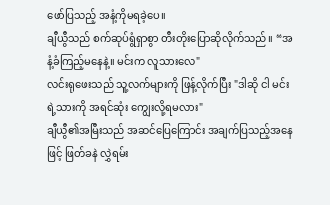ဖော်ပြသည့် အနံ့ကိုမရခဲ့ပေ။
ချီယွီသည် စက်ဆုပ်ရွံရှာစွာ တီးတိုးပြောဆိုလိုက်သည်။ “အနံ့ခံကြည့်မနေနဲ့။ မင်းက လူသားလေ"
လင်းရုဖေးသည် သူ့လက်များကို ဖြန့်လိုက်ပြီး "ဒါဆို ငါ မင်းရဲ့သားကို အရင်ဆုံး ကျွေးလို့ရမလား"
ချီယွီ၏အမြီးသည် အဆင်ပြေကြောင်း အချက်ပြသည့်အနေဖြင့် ဖြတ်ခနဲ လွှဲရမ်း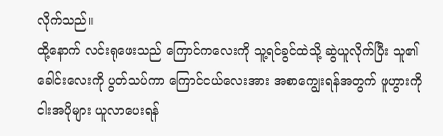လိုက်သည်။
ထို့နောက် လင်းရုဖေးသည် ကြောင်ကလေးကို သူ့ရင်ခွင်ထဲသို့ ဆွဲယူလိုက်ပြီး သူ၏ခေါင်းလေးကို ပွတ်သပ်ကာ ကြောင်ငယ်လေးအား အစာကျွေးရန်အတွက် ဖူဟွားကို ငါးအပိုများ ယူလာပေးရန်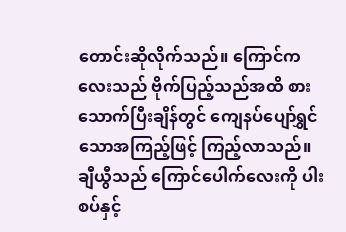တောင်းဆိုလိုက်သည်။ ကြောင်ကလေးသည် ဗိုက်ပြည့်သည်အထိ စားသောက်ပြီးချိန်တွင် ကျေနပ်ပျော်ရွှင်သောအကြည့်ဖြင့် ကြည့်လာသည်။ ချီယွီသည် ကြောင်ပေါက်လေးကို ပါးစပ်နှင့်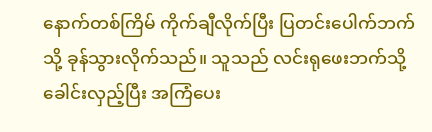နောက်တစ်ကြိမ် ကိုက်ချီလိုက်ပြီး ပြတင်းပေါက်ဘက်သို့ ခုန်သွားလိုက်သည်။ သူသည် လင်းရုဖေးဘက်သို့ ခေါင်းလှည့်ပြီး အကြံပေး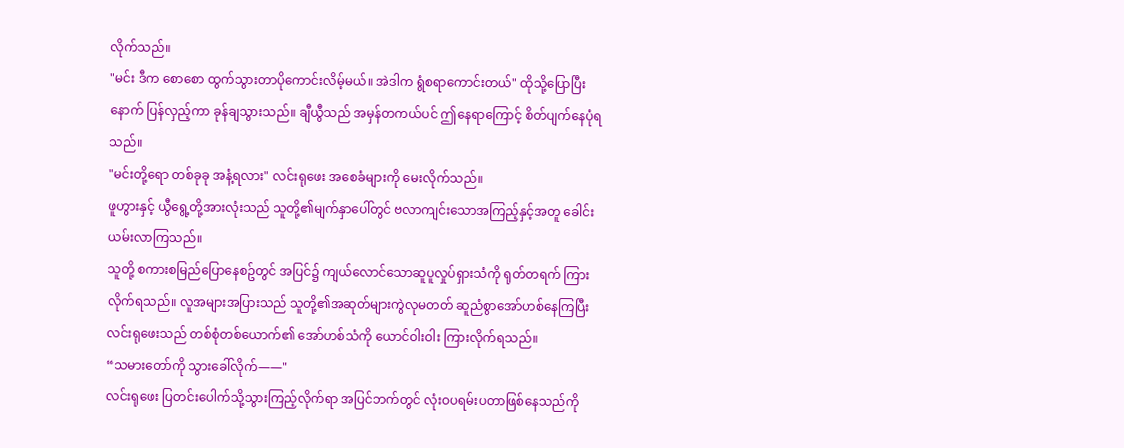လိုက်သည်။
"မင်း ဒီက စောစော ထွက်သွားတာပိုကောင်းလိမ့်မယ်။ အဲဒါက ရွံစရာကောင်းတယ်" ထိုသို့ပြောပြီးနောက် ပြန်လှည့်ကာ ခုန်ချသွားသည်။ ချီယွီသည် အမှန်တကယ်ပင် ဤနေရာကြောင့် စိတ်ပျက်နေပုံရသည်။
"မင်းတို့ရော တစ်ခုခု အနံ့ရလား" လင်းရုဖေး အစေခံများကို မေးလိုက်သည်။
ဖူဟွားနှင့် ယွီရွေ့တို့အားလုံးသည် သူတို့၏မျက်နှာပေါ်တွင် ဗလာကျင်းသောအကြည့်နှင့်အတူ ခေါင်းယမ်းလာကြသည်။
သူတို့ စကားစမြည်ပြောနေစဥ်တွင် အပြင်၌ ကျယ်လောင်သောဆူပူလှုပ်ရှားသံကို ရုတ်တရက် ကြားလိုက်ရသည်။ လူအများအပြားသည် သူတို့၏အဆုတ်များကွဲလုမတတ် ဆူညံစွာအော်ဟစ်နေကြပြီး လင်းရုဖေးသည် တစ်စုံတစ်ယောက်၏ အော်ဟစ်သံကို ယောင်ဝါးဝါး ကြားလိုက်ရသည်။
“သမားတော်ကို သွားခေါ်လိုက်——"
လင်းရုဖေး ပြတင်းပေါက်သို့သွားကြည့်လိုက်ရာ အပြင်ဘက်တွင် လုံးဝပရမ်းပတာဖြစ်နေသည်ကို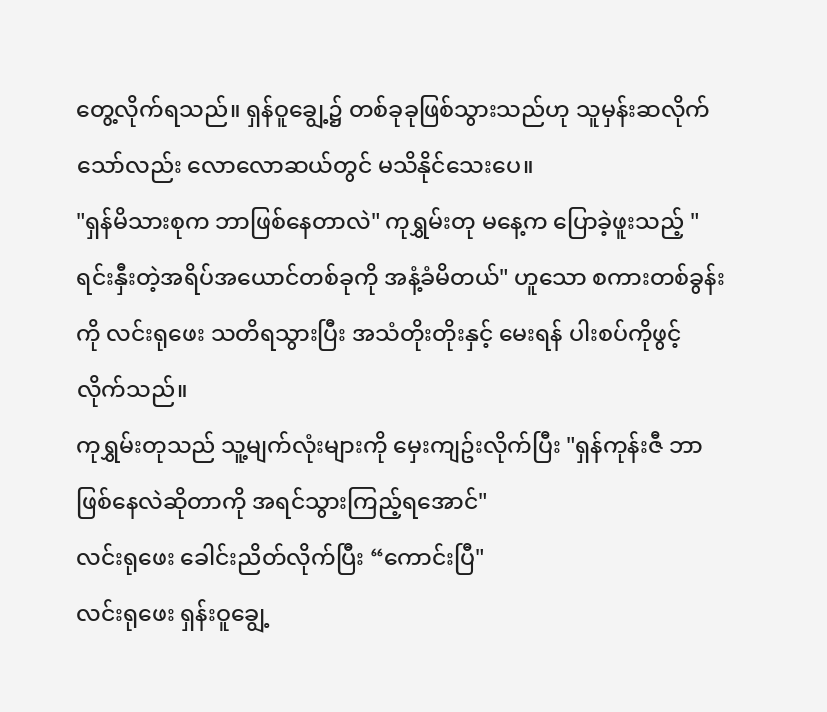တွေ့လိုက်ရသည်။ ရှန်ဝူချွေ့၌ တစ်ခုခုဖြစ်သွားသည်ဟု သူမှန်းဆလိုက်သော်လည်း လောလောဆယ်တွင် မသိနိုင်သေးပေ။
"ရှန်မိသားစုက ဘာဖြစ်နေတာလဲ" ကုရွှမ်းတု မနေ့က ပြောခဲ့ဖူးသည့် "ရင်းနှီးတဲ့အရိပ်အယောင်တစ်ခုကို အနံ့ခံမိတယ်" ဟူသော စကားတစ်ခွန်းကို လင်းရုဖေး သတိရသွားပြီး အသံတိုးတိုးနှင့် မေးရန် ပါးစပ်ကိုဖွင့်လိုက်သည်။
ကုရွှမ်းတုသည် သူ့မျက်လုံးများကို မှေးကျဥ်းလိုက်ပြီး "ရှန်ကုန်းဇီ ဘာဖြစ်နေလဲဆိုတာကို အရင်သွားကြည့်ရအောင်"
လင်းရုဖေး ခေါင်းညိတ်လိုက်ပြီး “ကောင်းပြီ"
လင်းရုဖေး ရှန်းဝူချွေ့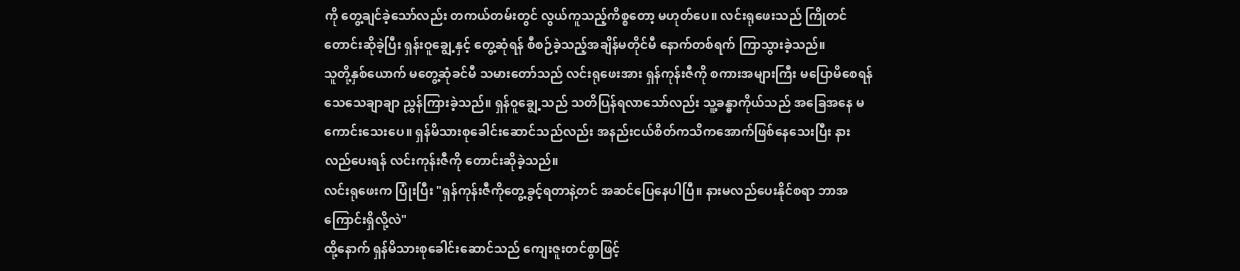ကို တွေ့ချင်ခဲ့သော်လည်း တကယ်တမ်းတွင် လွယ်ကူသည့်ကိစ္စတော့ မဟုတ်ပေ။ လင်းရုဖေးသည် ကြိုတင်တောင်းဆိုခဲ့ပြီး ရှန်းဝူချွေ့နှင့် တွေ့ဆုံရန် စီစဉ်ခဲ့သည့်အချိန်မတိုင်မီ နောက်တစ်ရက် ကြာသွားခဲ့သည်။
သူတို့နှစ်ယောက် မတွေ့ဆုံခင်မီ သမားတော်သည် လင်းရုဖေးအား ရှန်ကုန်းဇီကို စကားအများကြီး မပြောမိစေရန် သေသေချာချာ ညွှန်ကြားခဲ့သည်။ ရှန်ဝူချွေ့သည် သတိပြန်ရလာသော်လည်း သူ့ခန္ဓာကိုယ်သည် အခြေအနေ မကောင်းသေးပေ။ ရှန်မိသားစုခေါင်းဆောင်သည်လည်း အနည်းငယ်စိတ်ကသိကအောက်ဖြစ်နေသေးပြီး နားလည်ပေးရန် လင်းကုန်းဇီကို တောင်းဆိုခဲ့သည်။
လင်းရုဖေးက ပြုံးပြီး "ရှန်ကုန်းဇီကိုတွေ့ခွင့်ရတာနဲ့တင် အဆင်ပြေနေပါပြီ။ နားမလည်ပေးနိုင်စရာ ဘာအကြောင်းရှိလို့လဲ"
ထို့နောက် ရှန်မိသားစုခေါင်းဆောင်သည် ကျေးဇူးတင်စွာဖြင့်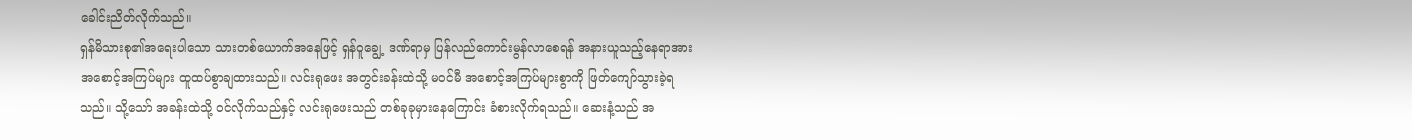ခေါင်းညိတ်လိုက်သည်။
ရှန်မိသားစု၏အရေးပါသော သားတစ်ယောက်အနေဖြင့် ရှန်ဝူချွေ့ ဒဏ်ရာမှ ပြန်လည်ကောင်းမွန်လာစေရန် အနားယူသည့်နေရာအား အစောင့်အကြပ်များ ထူထပ်စွာချထားသည်။ လင်းရုဖေး အတွင်းခန်းထဲသို့ မ၀င်မီ အစောင့်အကြပ်များစွာကို ဖြတ်ကျော်သွားခဲ့ရသည်။ သို့သော် အခန်းထဲသို့ ဝင်လိုက်သည်နှင့် လင်းရုဖေးသည် တစ်ခုခုမှားနေကြောင်း ခံစားလိုက်ရသည်။ ဆေးနံ့သည် အ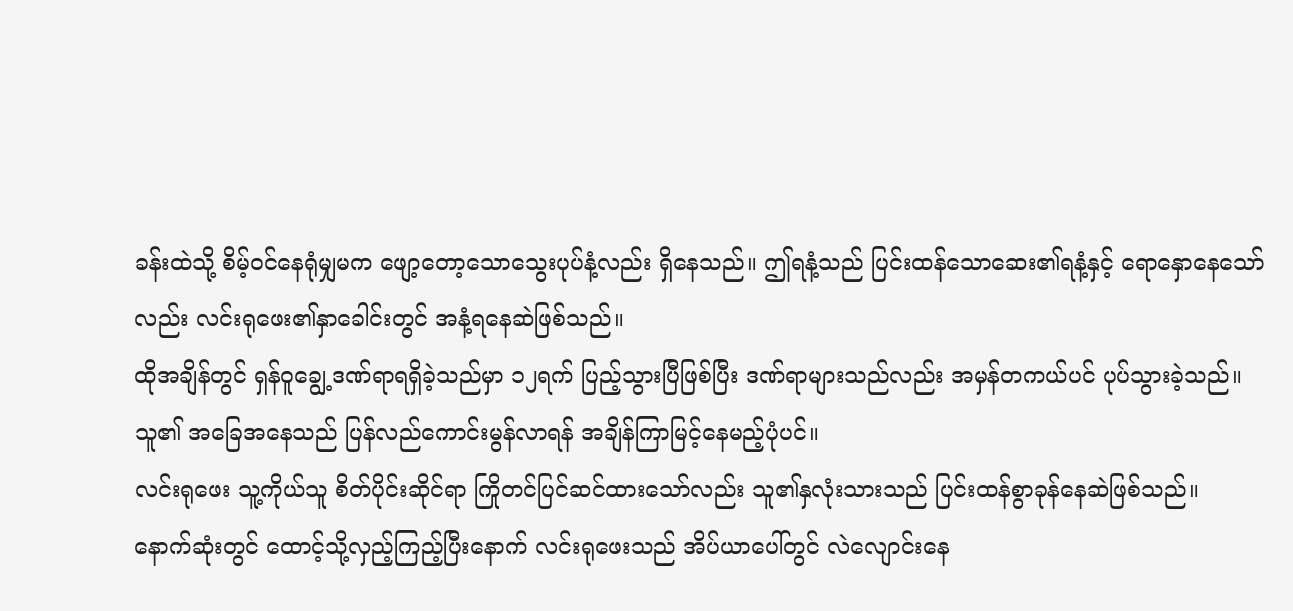ခန်းထဲသို့ စိမ့်ဝင်နေရုံမျှမက ဖျော့တော့သောသွေးပုပ်နံ့လည်း ရှိနေသည်။ ဤရနံ့သည် ပြင်းထန်သောဆေး၏ရနံ့နှင့် ရောနှောနေသော်လည်း လင်းရုဖေး၏နှာခေါင်းတွင် အနံ့ရနေဆဲဖြစ်သည်။
ထိုအချိန်တွင် ရှန်ဝူချွေ့ဒဏ်ရာရရှိခဲ့သည်မှာ ၁၂ရက် ပြည့်သွားပြီဖြစ်ပြီး ဒဏ်ရာများသည်လည်း အမှန်တကယ်ပင် ပုပ်သွားခဲ့သည်။ သူ၏ အခြေအနေသည် ပြန်လည်ကောင်းမွန်လာရန် အချိန်ကြာမြင့်နေမည့်ပုံပင်။
လင်းရုဖေး သူ့ကိုယ်သူ စိတ်ပိုင်းဆိုင်ရာ ကြိုတင်ပြင်ဆင်ထားသော်လည်း သူ၏နှလုံးသားသည် ပြင်းထန်စွာခုန်နေဆဲဖြစ်သည်။
နောက်ဆုံးတွင် ထောင့်သို့လှည့်ကြည့်ပြီးနောက် လင်းရုဖေးသည် အိပ်ယာပေါ်တွင် လဲလျောင်းနေ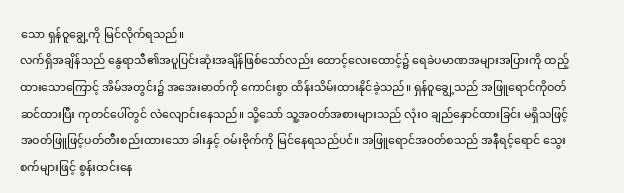သော ရှန်ဝူချွေ့ကို မြင်လိုက်ရသည်။
လက်ရှိအချိန်သည် နွေရာသီ၏အပူပြင်းဆုံးအချိန်ဖြစ်သော်လည်း ထောင့်လေးထောင့်၌ ရေခဲပမာဏအများအပြားကို ထည့်ထားသောကြောင့် အိမ်အတွင်း၌ အအေးဓာတ်ကို ကောင်းစွာ ထိန်းသိမ်းထားနိုင်ခဲ့သည်။ ရှန်ဝူချွေ့သည် အဖြူရောင်ကိုဝတ်ဆင်ထားပြီး ကုတင်ပေါ်တွင် လဲလျောင်းနေသည်။ သို့သော် သူ့အဝတ်အစားများသည် လုံး၀ ချည်နှောင်ထားခြင်း မရှိသဖြင့် အဝတ်ဖြူဖြင့်ပတ်တီးစည်းထားသော ခါးနှင့် ဝမ်းဗိုက်ကို မြင်နေရသည်ပင်။ အဖြူရောင်အ၀တ်စသည် အနီရင့်ရောင် သွေးစက်များဖြင့် စွန်းထင်းနေ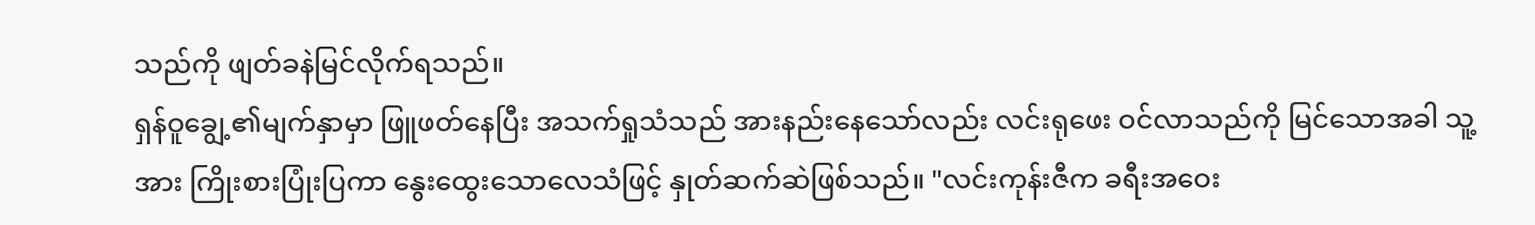သည်ကို ဖျတ်ခနဲမြင်လိုက်ရသည်။
ရှန်ဝူချွေ့၏မျက်နှာမှာ ဖြူဖတ်နေပြီး အသက်ရှုသံသည် အားနည်းနေသော်လည်း လင်းရုဖေး ဝင်လာသည်ကို မြင်သောအခါ သူ့အား ကြိုးစားပြုံးပြကာ နွေးထွေးသောလေသံဖြင့် နှုတ်ဆက်ဆဲဖြစ်သည်။ "လင်းကုန်းဇီက ခရီးအဝေး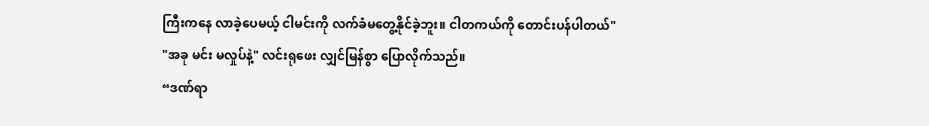ကြီးကနေ လာခဲ့ပေမယ့် ငါမင်းကို လက်ခံမတွေ့နိုင်ခဲ့ဘူး။ ငါတကယ်ကို တောင်းပန်ပါတယ်"
"အခု မင်း မလှုပ်နဲ့" လင်းရုဖေး လျှင်မြန်စွာ ပြောလိုက်သည်။
“ဒဏ်ရာ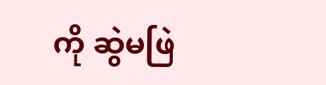ကို ဆွဲမဖြဲ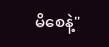မိစေနဲ့"